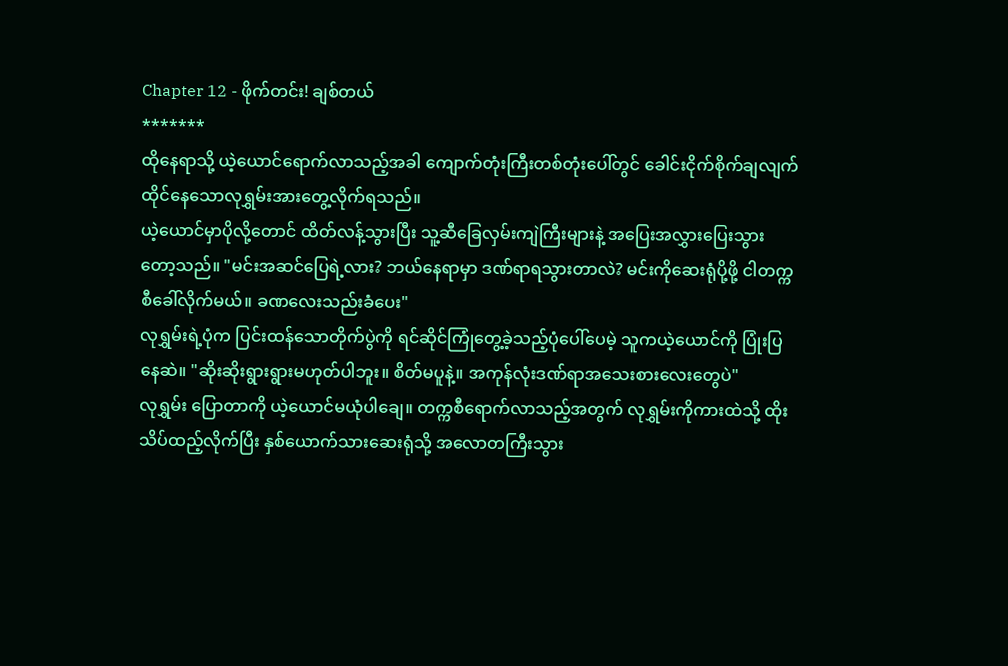Chapter 12 - ဖိုက်တင်း! ချစ်တယ်
*******
ထိုနေရာသို့ ယဲ့ယောင်ရောက်လာသည့်အခါ ကျောက်တုံးကြီးတစ်တုံးပေါ်တွင် ခေါင်းငိုက်စိုက်ချလျက် ထိုင်နေသောလုရွှမ်းအားတွေ့လိုက်ရသည်။
ယဲ့ယောင်မှာပိုလို့တောင် ထိတ်လန့်သွားပြီး သူ့ဆီခြေလှမ်းကျဲကြီးများနဲ့ အပြေးအလွှားပြေးသွားတော့သည်။ "မင်းအဆင်ပြေရဲ့လား? ဘယ်နေရာမှာ ဒဏ်ရာရသွားတာလဲ? မင်းကိုဆေးရုံပို့ဖို့ ငါတက္ကစီခေါ်လိုက်မယ်။ ခဏလေးသည်းခံပေး"
လုရွှမ်းရဲ့ပုံက ပြင်းထန်သောတိုက်ပွဲကို ရင်ဆိုင်ကြုံတွေ့ခဲ့သည့်ပုံပေါ်ပေမဲ့ သူကယဲ့ယောင်ကို ပြုံးပြနေဆဲ။ "ဆိုးဆိုးရွားရွားမဟုတ်ပါဘူး။ စိတ်မပူနဲ့။ အကုန်လုံးဒဏ်ရာအသေးစားလေးတွေပဲ"
လုရွှမ်း ပြောတာကို ယဲ့ယောင်မယုံပါချေ။ တက္ကစီရောက်လာသည့်အတွက် လုရွှမ်းကိုကားထဲသို့ ထိုးသိပ်ထည့်လိုက်ပြီး နှစ်ယောက်သားဆေးရုံသို့ အလောတကြီးသွား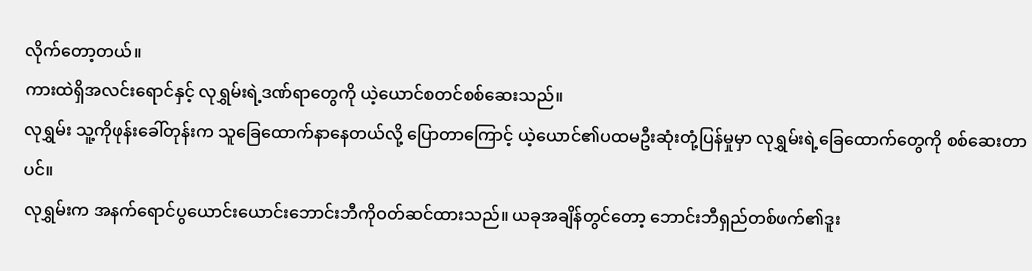လိုက်တော့တယ်။
ကားထဲရှိအလင်းရောင်နှင့် လုရွှမ်းရဲ့ဒဏ်ရာတွေကို ယဲ့ယောင်စတင်စစ်ဆေးသည်။
လုရွှမ်း သူ့ကိုဖုန်းခေါ်တုန်းက သူခြေထောက်နာနေတယ်လို့ ပြောတာကြောင့် ယဲ့ယောင်၏ပထမဦးဆုံးတုံ့ပြန်မှုမှာ လုရွှမ်းရဲ့ခြေထောက်တွေကို စစ်ဆေးတာပင်။
လုရွှမ်းက အနက်ရောင်ပွယောင်းယောင်းဘောင်းဘီကိုဝတ်ဆင်ထားသည်။ ယခုအချိန်တွင်တော့ ဘောင်းဘီရှည်တစ်ဖက်၏ဒူး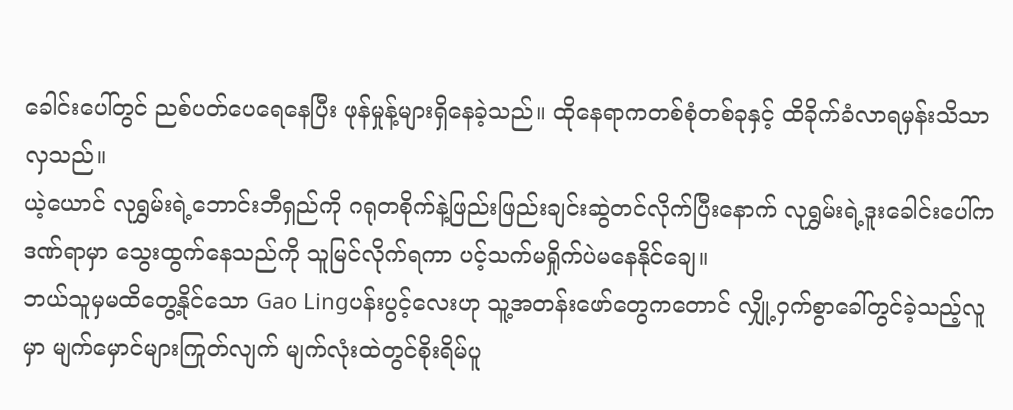ခေါင်းပေါ်တွင် ညစ်ပတ်ပေရေနေပြီး ဖုန်မှုန့်များရှိနေခဲ့သည်။ ထိုနေရာကတစ်စုံတစ်ခုနှင့် ထိခိုက်ခံလာရမှန်းသိသာလှသည်။
ယဲ့ယောင် လုရွှမ်းရဲ့ဘောင်းဘီရှည်ကို ဂရုတစိုက်နဲ့ဖြည်းဖြည်းချင်းဆွဲတင်လိုက်ပြီးနောက် လုရွှမ်းရဲ့ဒူးခေါင်းပေါ်ကဒဏ်ရာမှာ သွေးထွက်နေသည်ကို သူမြင်လိုက်ရကာ ပင့်သက်မရှိုက်ပဲမနေနိုင်ချေ။
ဘယ်သူမှမထိတွေ့နိုင်သော Gao Lingပန်းပွင့်လေးဟု သူ့အတန်းဖော်တွေကတောင် လျှို့ဝှက်စွာခေါ်တွင်ခဲ့သည့်လူမှာ မျက်မှောင်များကြုတ်လျက် မျက်လုံးထဲတွင်စိုးရိမ်ပူ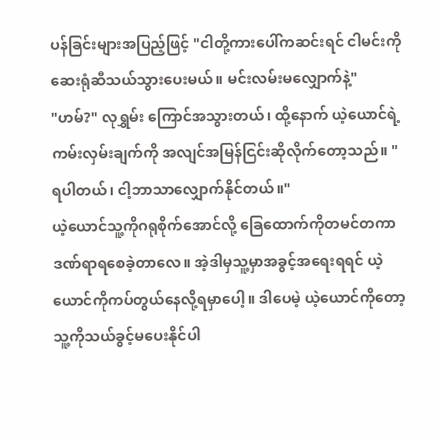ပန်ခြင်းများအပြည့်ဖြင့် "ငါတို့ကားပေါ်ကဆင်းရင် ငါမင်းကိုဆေးရုံဆီသယ်သွားပေးမယ်။ မင်းလမ်းမလျှောက်နဲ့"
"ဟမ်?" လုရွှမ်း ကြောင်အသွားတယ်၊ ထို့နောက် ယဲ့ယောင်ရဲ့ကမ်းလှမ်းချက်ကို အလျင်အမြန်ငြင်းဆိုလိုက်တော့သည်။ "ရပါတယ်၊ ငါ့ဘာသာလျှောက်နိုင်တယ်။"
ယဲ့ယောင်သူ့ကိုဂရုစိုက်အောင်လို့ ခြေထောက်ကိုတမင်တကာ ဒဏ်ရာရစေခဲ့တာလေ။ အဲ့ဒါမှသူ့မှာအခွင့်အရေးရရင် ယဲ့ယောင်ကိုကပ်တွယ်နေလို့ရမှာပေါ့။ ဒါပေမဲ့ ယဲ့ယောင်ကိုတော့ သူ့ကိုသယ်ခွင့်မပေးနိုင်ပါ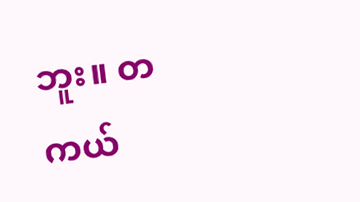ဘူး။ တကယ်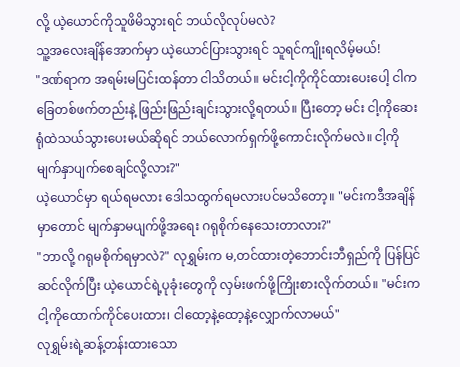လို့ ယဲ့ယောင်ကိုသူဖိမိသွားရင် ဘယ်လိုလုပ်မလဲ?
သူ့အလေးချိန်အောက်မှာ ယဲ့ယောင်ပြားသွားရင် သူရင်ကျိုးရလိမ့်မယ်!
"ဒဏ်ရာက အရမ်းမပြင်းထန်တာ ငါသိတယ်။ မင်းငါ့ကိုကိုင်ထားပေးပေါ့ ငါကခြေတစ်ဖက်တည်းနဲ့ ဖြည်းဖြည်းချင်းသွားလို့ရတယ်။ ပြီးတော့ မင်း ငါ့ကိုဆေးရုံထဲသယ်သွားပေးမယ်ဆိုရင် ဘယ်လောက်ရှက်ဖို့ကောင်းလိုက်မလဲ။ ငါ့ကိုမျက်နှာပျက်စေချင်လို့လား?"
ယဲ့ယောင်မှာ ရယ်ရမလား ဒေါသထွက်ရမလားပင်မသိတော့။ "မင်းကဒီအချိန်မှာတောင် မျက်နှာမပျက်ဖို့အရေး ဂရုစိုက်နေသေးတာလား?"
"ဘာလို့ ဂရုမစိုက်ရမှာလဲ?" လုရွှမ်းက မ,တင်ထားတဲ့ဘောင်းဘီရှည်ကို ပြန်ပြင်ဆင်လိုက်ပြီး ယဲ့ယောင်ရဲ့ပုခုံးတွေကို လှမ်းဖက်ဖို့ကြိုးစားလိုက်တယ်။ "မင်းကငါ့ကိုထောက်ကိုင်ပေးထား၊ ငါထော့နဲ့ထော့နဲ့လျှောက်လာမယ်"
လုရွှမ်းရဲ့ဆန့်တန်းထားသော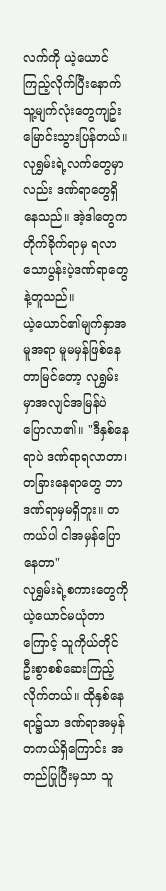လက်ကို ယဲ့ယောင်ကြည့်လိုက်ပြီးနောက် သူ့မျက်လုံးတွေကျဥ်းမြောင်းသွားပြန်တယ်။
လုရွှမ်းရဲ့လက်တွေမှာလည်း ဒဏ်ရာတွေရှိနေသည်။ အဲ့ဒါတွေကတိုက်ခိုက်ရာမှ ရလာသောပွန်းပဲ့ဒဏ်ရာတွေနဲ့တူသည်။
ယဲ့ယောင်၏မျက်နှာအမူအရာ မူမမှန်ဖြစ်နေတာမြင်တော့ လုရွှမ်းမှာအလျင်အမြန်ပဲ ပြောလာ၏။ "ဒီနှစ်နေရာပဲ ဒဏ်ရာရလာတာ၊ တခြားနေရာတွေ ဘာဒဏ်ရာမှမရှိဘူး။ တကယ်ပါ ငါအမှန်ပြောနေတာ"
လုရွှမ်းရဲ့စကားတွေကို ယဲ့ယောင်မယုံတာကြောင့် သူကိုယ်တိုင်ဦးစွာစစ်ဆေးကြည့်လိုက်တယ်။ ထိုနှစ်နေရာ၌သာ ဒဏ်ရာအမှန်တကယ်ရှိကြောင်း အတည်ပြုပြီးမှသာ သူ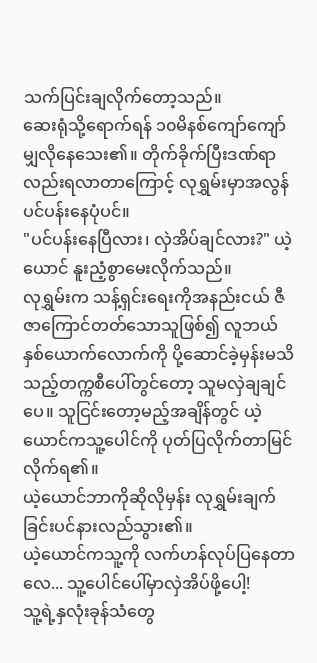သက်ပြင်းချလိုက်တော့သည်။
ဆေးရုံသို့ရောက်ရန် ၁၀မိနစ်ကျော်ကျော်မျှလိုနေသေး၏။ တိုက်ခိုက်ပြီးဒဏ်ရာလည်းရလာတာကြောင့် လုရွှမ်းမှာအလွန်ပင်ပန်းနေပုံပင်။
"ပင်ပန်းနေပြီလား၊ လှဲအိပ်ချင်လား?" ယဲ့ယောင် နူးညံ့စွာမေးလိုက်သည်။
လုရွှမ်းက သန့်ရှင်းရေးကိုအနည်းငယ် ဇီဇာကြောင်တတ်သောသူဖြစ်၍ လူဘယ်နှစ်ယောက်လောက်ကို ပို့ဆောင်ခဲ့မှန်းမသိသည့်တက္ကစီပေါ်တွင်တော့ သူမလှဲချချင်ပေ။ သူငြင်းတော့မည့်အချိန်တွင် ယဲ့ယောင်ကသူ့ပေါင်ကို ပုတ်ပြလိုက်တာမြင်လိုက်ရ၏။
ယဲ့ယောင်ဘာကိုဆိုလိုမှန်း လုရွှမ်းချက်ခြင်းပင်နားလည်သွား၏။
ယဲ့ယောင်ကသူ့ကို လက်ဟန်လုပ်ပြနေတာလေ... သူ့ပေါင်ပေါ်မှာလှဲအိပ်ဖို့ပေါ့!
သူ့ရဲ့နှလုံးခုန်သံတွေ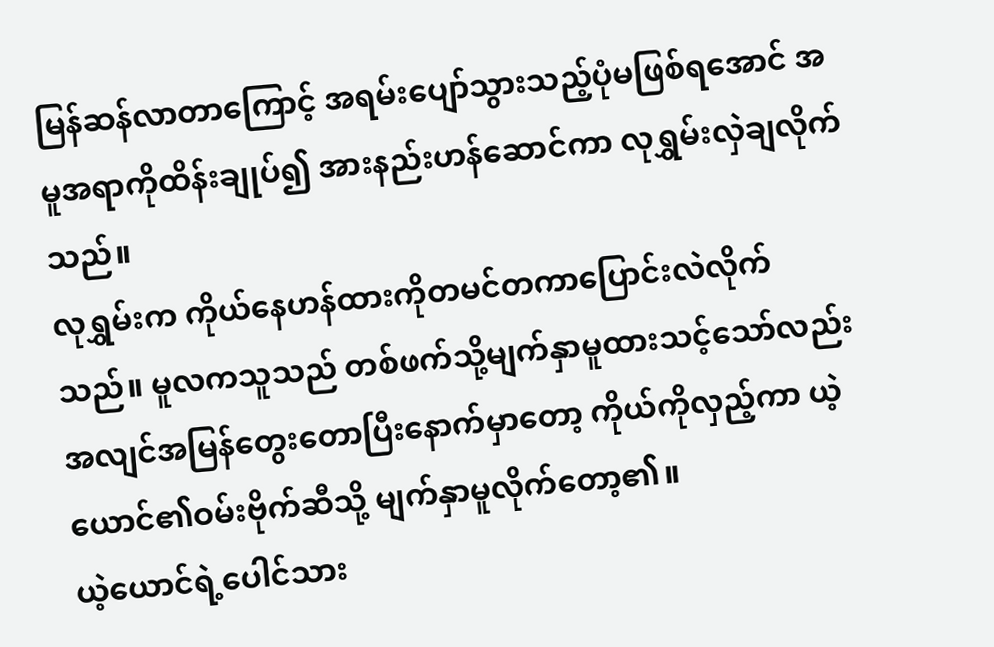မြန်ဆန်လာတာကြောင့် အရမ်းပျော်သွားသည့်ပုံမဖြစ်ရအောင် အမူအရာကိုထိန်းချုပ်၍ အားနည်းဟန်ဆောင်ကာ လုရွှမ်းလှဲချလိုက်သည်။
လုရွှမ်းက ကိုယ်နေဟန်ထားကိုတမင်တကာပြောင်းလဲလိုက်သည်။ မူလကသူသည် တစ်ဖက်သို့မျက်နှာမူထားသင့်သော်လည်း အလျင်အမြန်တွေးတောပြီးနောက်မှာတော့ ကိုယ်ကိုလှည့်ကာ ယဲ့ယောင်၏ဝမ်းဗိုက်ဆီသို့ မျက်နှာမူလိုက်တော့၏။
ယဲ့ယောင်ရဲ့ပေါင်သား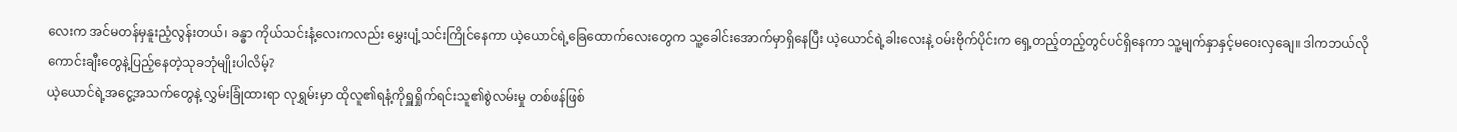လေးက အင်မတန်မှနူးညံ့လွန်းတယ်၊ ခန္ဓာ ကိုယ်သင်းနံ့လေးကလည်း မွှေးပျံ့သင်းကြိုင်နေကာ ယဲ့ယောင်ရဲ့ခြေထောက်လေးတွေက သူ့ခေါင်းအောက်မှာရှိနေပြီး ယဲ့ယောင်ရဲ့ခါးလေးနဲ့ ဝမ်းဗိုက်ပိုင်းက ရှေ့တည့်တည့်တွင်ပင်ရှိနေကာ သူ့မျက်နှာနှင့်မဝေးလှချေ။ ဒါကဘယ်လို ကောင်းချီးတွေနဲ့ပြည့်နေတဲ့သုခဘုံမျိုးပါလိမ့်?
ယဲ့ယောင်ရဲ့အငွေ့အသက်တွေနဲ့ လွှမ်းခြုံထားရာ လုရွှမ်းမှာ ထိုလူ၏ရနံ့ကိုရှူရှိုက်ရင်းသူ၏စွဲလမ်းမှု တစ်ဖန်ဖြစ်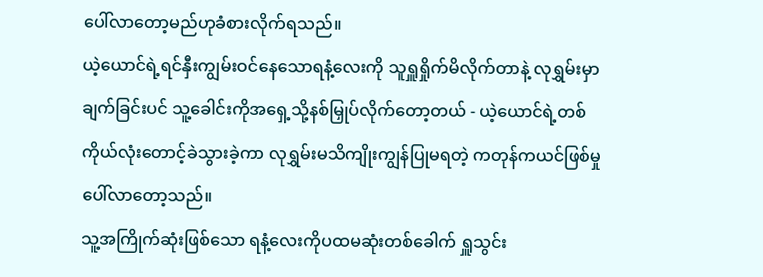ပေါ်လာတော့မည်ဟုခံစားလိုက်ရသည်။
ယဲ့ယောင်ရဲ့ရင်နှီးကျွမ်းဝင်နေသောရနံ့လေးကို သူရှူရှိုက်မိလိုက်တာနဲ့ လုရွှမ်းမှာချက်ခြင်းပင် သူ့ခေါင်းကိုအရှေ့သို့နစ်မြှုပ်လိုက်တော့တယ် - ယဲ့ယောင်ရဲ့တစ်ကိုယ်လုံးတောင့်ခဲသွားခဲ့ကာ လုရွှမ်းမသိကျိုးကျွန်ပြုမရတဲ့ ကတုန်ကယင်ဖြစ်မှုပေါ်လာတော့သည်။
သူ့အကြိုက်ဆုံးဖြစ်သော ရနံ့လေးကိုပထမဆုံးတစ်ခေါက် ရှူသွင်း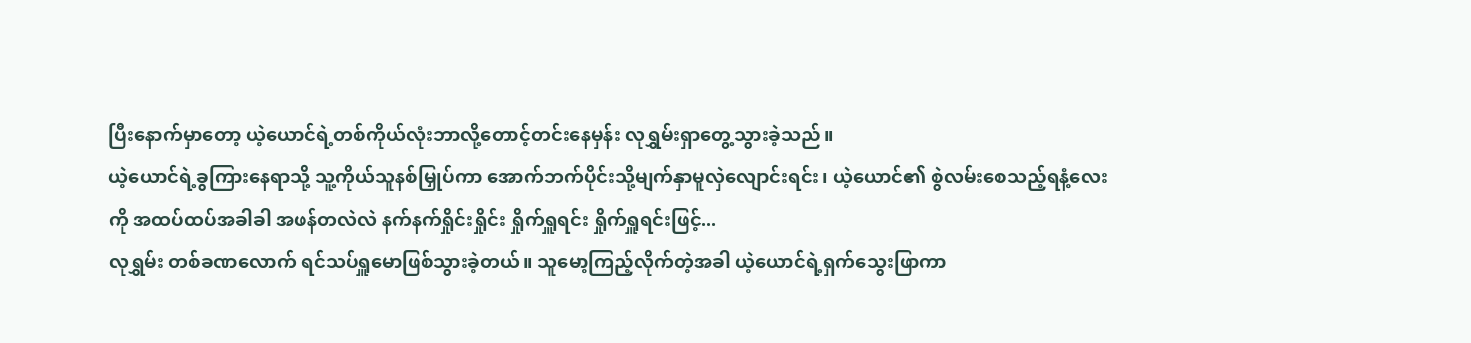ပြီးနောက်မှာတော့ ယဲ့ယောင်ရဲ့တစ်ကိုယ်လုံးဘာလို့တောင့်တင်းနေမှန်း လုရွှမ်းရှာတွေ့သွားခဲ့သည်။
ယဲ့ယောင်ရဲ့ခွကြားနေရာသို့ သူ့ကိုယ်သူနစ်မြှုပ်ကာ အောက်ဘက်ပိုင်းသို့မျက်နှာမူလှဲလျောင်းရင်း၊ ယဲ့ယောင်၏ စွဲလမ်းစေသည့်ရနံ့လေးကို အထပ်ထပ်အခါခါ အဖန်တလဲလဲ နက်နက်ရှိုင်းရှိုင်း ရှိုက်ရှူရင်း ရှိုက်ရှူရင်းဖြင့်...
လုရွှမ်း တစ်ခဏလောက် ရင်သပ်ရှူမောဖြစ်သွားခဲ့တယ်။ သူမော့ကြည့်လိုက်တဲ့အခါ ယဲ့ယောင်ရဲ့ရှက်သွေးဖြာကာ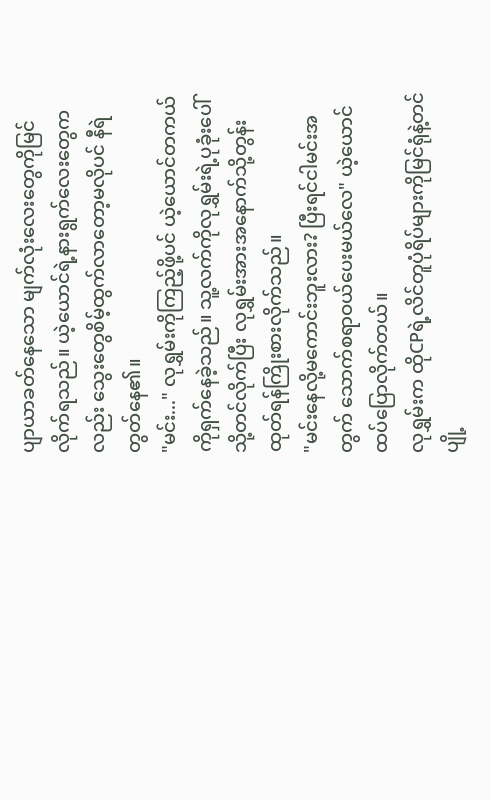ပျာယာခတ်နေသော မျက်လုံးလေးတွေကိုမြင်လိုက်ရသည်။ ယဲ့ယောင်ရဲ့နားရွက်လေးတွေကလည်း သွေးတွေစိမ့်ထွက်လာတော့မလိုပင် နီရဲတွတ်နေ၏။
"မင်း..." လုရွှမ်းကိုကြည့်ဖို့ပင် ယဲ့ယောင်တကယ်ကိုရှက်နေခဲ့သည်။ သူ့လက်ကိုလုရွှမ်းရဲ့ပုခုံးပေါ်သို့တင်လိုက်ပြီး လုရွှမ်းအားအနောက်သို့တွန်းထုတ်ရန်ကြိုးစားလိုက်သည်။
"မင်းနေလို့မကောင်းဘူးလား? ပြီးရင်ငါမင်းအတွက် သောက်စရာဝယ်ပေးမယ်လေ" ယဲ့ယောင်ထပ်ပြောလိုက်တယ်။
လုရွှမ်းက ထိုCPရဲ့လိင်တူပုံရိပ်များကိုမြင်ရုံနဲ့တင် ပျို့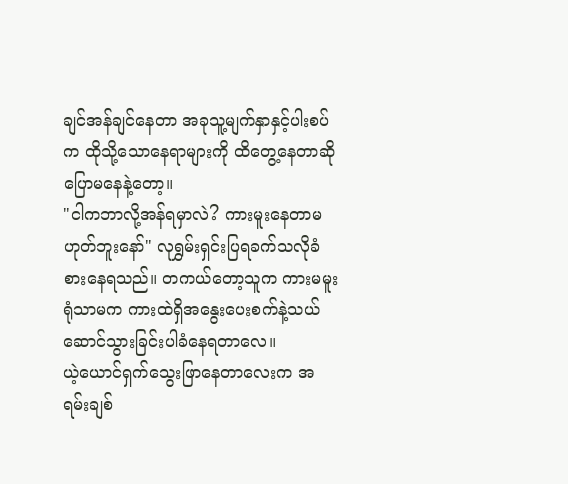ချင်အန်ချင်နေတာ အခုသူ့မျက်နှာနှင့်ပါးစပ်က ထိုသို့သောနေရာများကို ထိတွေ့နေတာဆိုပြောမနေနဲ့တော့။
"ငါကဘာလို့အန်ရမှာလဲ? ကားမူးနေတာမဟုတ်ဘူးနော်" လုရွှမ်းရှင်းပြရခက်သလိုခံစားနေရသည်။ တကယ်တော့သူက ကားမမူးရုံသာမက ကားထဲရှိအနွေးပေးစက်နဲ့သယ်ဆောင်သွားခြင်းပါခံနေရတာလေ။
ယဲ့ယောင်ရှက်သွေးဖြာနေတာလေးက အရမ်းချစ်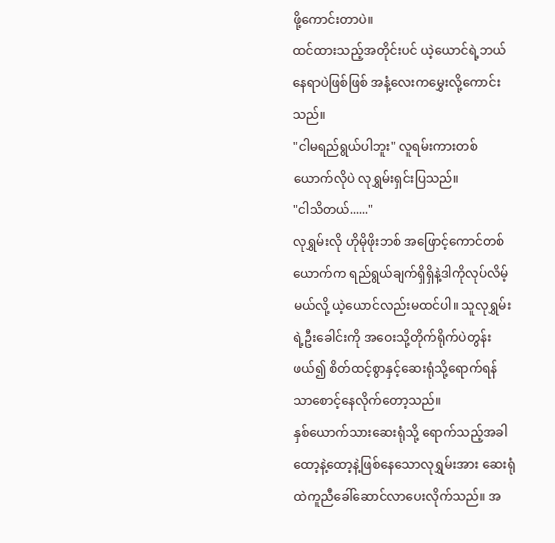ဖို့ကောင်းတာပဲ။
ထင်ထားသည့်အတိုင်းပင် ယဲ့ယောင်ရဲ့ဘယ်နေရာပဲဖြစ်ဖြစ် အနံ့လေးကမွှေးလို့ကောင်းသည်။
"ငါမရည်ရွယ်ပါဘူး" လူရမ်းကားတစ်ယောက်လိုပဲ လုရွှမ်းရှင်းပြသည်။
"ငါသိတယ်......"
လုရွှမ်းလို ဟိုမိုဖိုးဘစ် အဖြောင့်ကောင်တစ်ယောက်က ရည်ရွယ်ချက်ရှိရှိနဲ့ဒါကိုလုပ်လိမ့်မယ်လို့ ယဲ့ယောင်လည်းမထင်ပါ။ သူလုရွှမ်းရဲ့ဦးခေါင်းကို အဝေးသို့တိုက်ရိုက်ပဲတွန်းဖယ်၍ စိတ်ထင့်စွာနှင့်ဆေးရုံသို့ရောက်ရန်သာစောင့်နေလိုက်တော့သည်။
နှစ်ယောက်သားဆေးရုံသို့ ရောက်သည့်အခါ ထော့နဲ့ထော့နဲ့ဖြစ်နေသောလုရွှမ်းအား ဆေးရုံထဲကူညီခေါ်ဆောင်လာပေးလိုက်သည်။ အ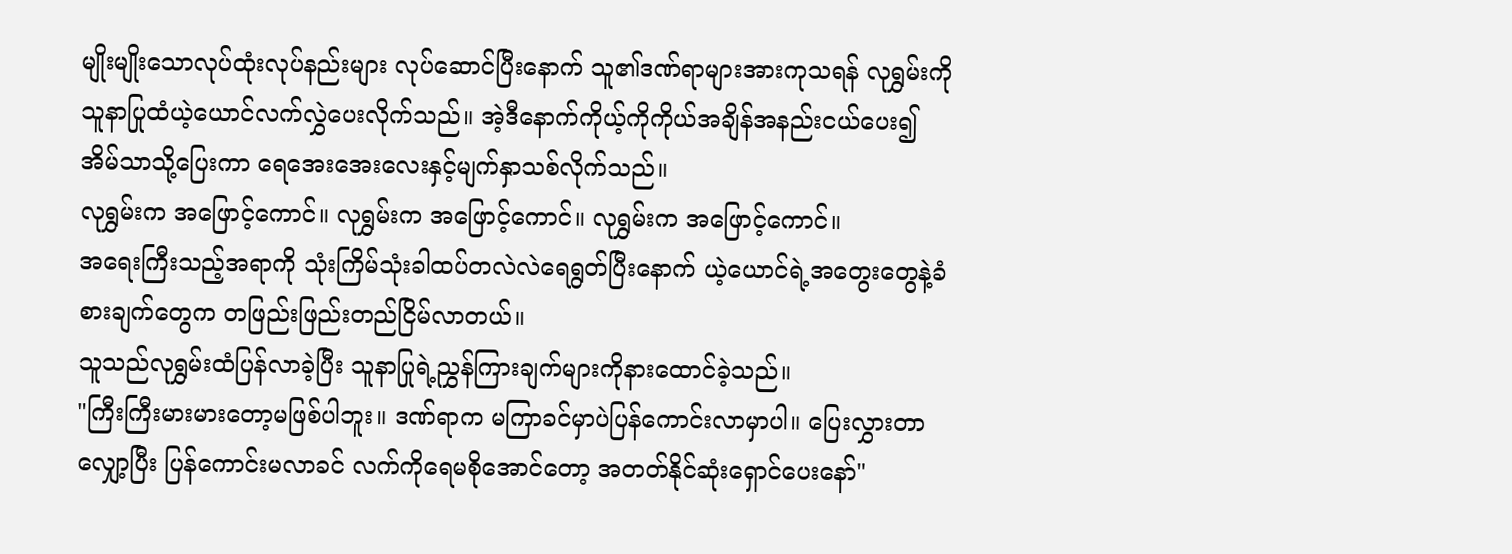မျိုးမျိုးသောလုပ်ထုံးလုပ်နည်းများ လုပ်ဆောင်ပြီးနောက် သူ၏ဒဏ်ရာများအားကုသရန် လုရွှမ်းကိုသူနာပြုထံယဲ့ယောင်လက်လွှဲပေးလိုက်သည်။ အဲ့ဒီနောက်ကိုယ့်ကိုကိုယ်အချိန်အနည်းငယ်ပေး၍ အိမ်သာသို့ပြေးကာ ရေအေးအေးလေးနှင့်မျက်နှာသစ်လိုက်သည်။
လုရွှမ်းက အဖြောင့်ကောင်။ လုရွှမ်းက အဖြောင့်ကောင်။ လုရွှမ်းက အဖြောင့်ကောင်။
အရေးကြီးသည့်အရာကို သုံးကြိမ်သုံးခါထပ်တလဲလဲရေရွတ်ပြီးနောက် ယဲ့ယောင်ရဲ့အတွေးတွေနဲ့ခံစားချက်တွေက တဖြည်းဖြည်းတည်ငြိမ်လာတယ်။
သူသည်လုရွှမ်းထံပြန်လာခဲ့ပြီး သူနာပြုရဲ့ညွှန်ကြားချက်များကိုနားထောင်ခဲ့သည်။
"ကြီးကြီးမားမားတော့မဖြစ်ပါဘူး။ ဒဏ်ရာက မကြာခင်မှာပဲပြန်ကောင်းလာမှာပါ။ ပြေးလွှားတာလျှော့ပြီး ပြန်ကောင်းမလာခင် လက်ကိုရေမစိုအောင်တော့ အတတ်နိုင်ဆုံးရှောင်ပေးနော်"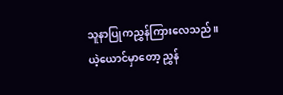သူနာပြုကညွှန်ကြားလေသည်။
ယဲ့ယောင်မှာတော့ ညွှန်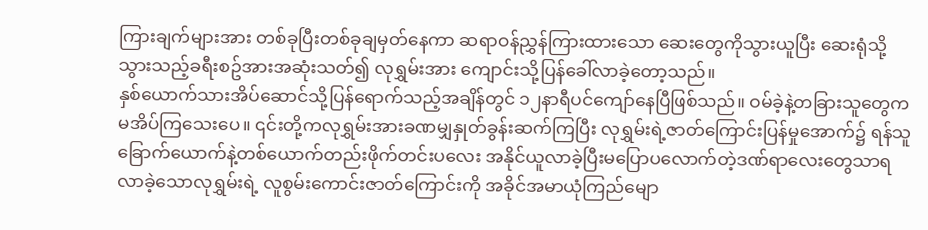ကြားချက်များအား တစ်ခုပြီးတစ်ခုချမှတ်နေကာ ဆရာဝန်ညွှန်ကြားထားသော ဆေးတွေကိုသွားယူပြီး ဆေးရုံသို့သွားသည့်ခရီးစဥ်အားအဆုံးသတ်၍ လုရွှမ်းအား ကျောင်းသို့ပြန်ခေါ်လာခဲ့တော့သည်။
နှစ်ယောက်သားအိပ်ဆောင်သို့ပြန်ရောက်သည့်အချိန်တွင် ၁၂နာရီပင်ကျော်နေပြီဖြစ်သည်။ ဝမ်ခဲ့နဲ့တခြားသူတွေက မအိပ်ကြသေးပေ။ ၎င်းတို့ကလုရွှမ်းအားခဏမျှနှုတ်ခွန်းဆက်ကြပြီး လုရွှမ်းရဲ့ဇာတ်ကြောင်းပြန်မှုအောက်၌ ရန်သူခြောက်ယောက်နဲ့တစ်ယောက်တည်းဖိုက်တင်းပလေး အနိုင်ယူလာခဲ့ပြီးမပြောပလောက်တဲ့ဒဏ်ရာလေးတွေသာရလာခဲ့သောလုရွှမ်းရဲ့ လူစွမ်းကောင်းဇာတ်ကြောင်းကို အခိုင်အမာယုံကြည်မျော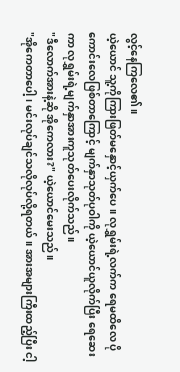လွင့်နေကြလေ၏။
ယဲ့ယောင် သူ့ကိုကြားဖြတ်မနှောင့်ယှက်ပေ။ လုရွှမ်းရဲ့လက်က ရေမထိလေ ပိုကောင်းလေဖြစ်တာကြောင့် မျက်နှာသုတ်ပုဝါကို ယဲ့ယောင်ယူလိုက်ပြီး ရေဆေးကာ လုရွှမ်းရဲ့မျက်နှာအားကူသုတ်ပေးလိုက်သည်။
"ဒီလောက်အားနဲ့ဆို အိုကေလား?" ယဲ့ယောင်မေးသည်။
"အိုကေတာပေါ့၊ မင်းလုပ်ချင်သလိုလုပ်လို့ရတယ်။ အားအများကြီးထည့်ပြီး ငါ့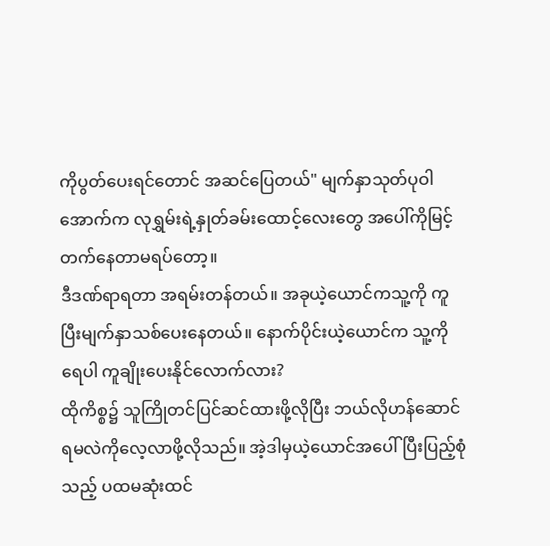ကိုပွတ်ပေးရင်တောင် အဆင်ပြေတယ်" မျက်နှာသုတ်ပုဝါအောက်က လုရွှမ်းရဲ့နှုတ်ခမ်းထောင့်လေးတွေ အပေါ်ကိုမြင့်တက်နေတာမရပ်တော့။
ဒီဒဏ်ရာရတာ အရမ်းတန်တယ်။ အခုယဲ့ယောင်ကသူ့ကို ကူပြီးမျက်နှာသစ်ပေးနေတယ်။ နောက်ပိုင်းယဲ့ယောင်က သူ့ကိုရေပါ ကူချိုးပေးနိုင်လောက်လား?
ထိုကိစ္စ၌ သူကြိုတင်ပြင်ဆင်ထားဖို့လိုပြီး ဘယ်လိုဟန်ဆောင်ရမလဲကိုလေ့လာဖို့လိုသည်။ အဲ့ဒါမှယဲ့ယောင်အပေါ် ပြီးပြည့်စုံသည့် ပထမဆုံးထင်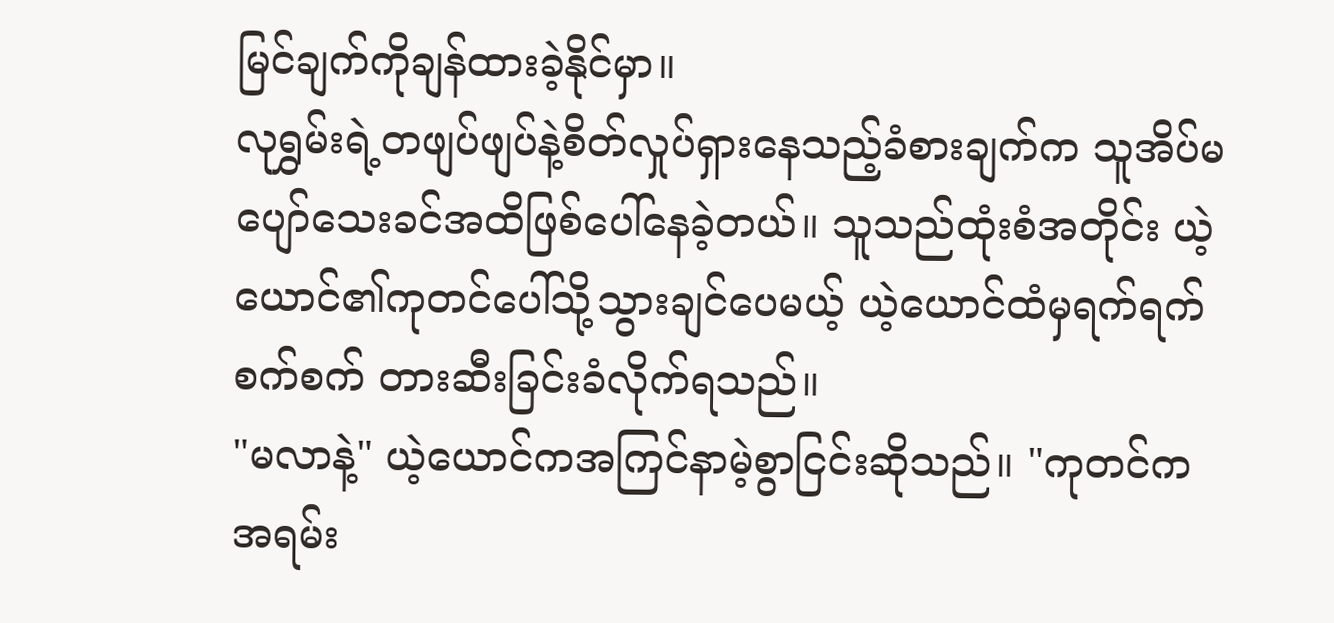မြင်ချက်ကိုချန်ထားခဲ့နိုင်မှာ။
လုရွှမ်းရဲ့တဖျပ်ဖျပ်နဲ့စိတ်လှုပ်ရှားနေသည့်ခံစားချက်က သူအိပ်မပျော်သေးခင်အထိဖြစ်ပေါ်နေခဲ့တယ်။ သူသည်ထုံးစံအတိုင်း ယဲ့ယောင်၏ကုတင်ပေါ်သို့သွားချင်ပေမယ့် ယဲ့ယောင်ထံမှရက်ရက်စက်စက် တားဆီးခြင်းခံလိုက်ရသည်။
"မလာနဲ့" ယဲ့ယောင်ကအကြင်နာမဲ့စွာငြင်းဆိုသည်။ "ကုတင်ကအရမ်း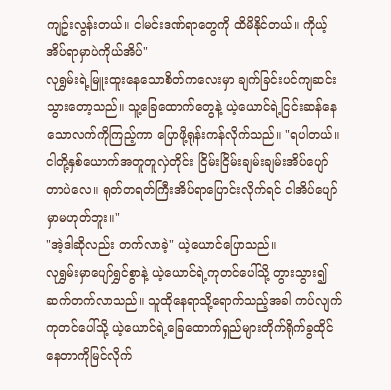ကျဥ်းလွန်းတယ်။ ငါမင်းဒဏ်ရာတွေကို ထိမိနိုင်တယ်။ ကိုယ့်အိပ်ရာမှာပဲကိုယ်အိပ်"
လုရွှမ်းရဲ့မြူးထူးနေသောစိတ်ကလေးမှာ ချက်ခြင်းပင်ကျဆင်းသွားတော့သည်။ သူ့ခြေထောက်တွေနဲ့ ယဲ့ယောင်ရဲ့ငြင်းဆန်နေသောလက်ကိုကြည့်ကာ ပြောဖို့ရုန်းကန်လိုက်သည်။ "ရပါတယ်။ ငါတို့နှစ်ယောက်အတူတူလှဲတိုင်း ငြိမ်းငြိမ်းချမ်းချမ်းအိပ်ပျော်တာပဲလေ။ ရုတ်တရတ်ကြီးအိပ်ရာပြောင်းလိုက်ရင် ငါအိပ်ပျော်မှာမဟုတ်ဘူး။"
"အဲ့ဒါဆိုလည်း တက်လာခဲ့" ယဲ့ယောင်ပြောသည်။
လုရွှမ်းမှာပျော်ရွှင်စွာနဲ့ ယဲ့ယောင်ရဲ့ကုတင်ပေါ်သို့ တွားသွား၍ဆက်တက်လာသည်။ သူထိုနေရာသို့ရောက်သည့်အခါ ကပ်လျက်ကုတင်ပေါ်သို့ ယဲ့ယောင်ရဲ့ခြေထောက်ရှည်များတိုက်ရိုက်ခွထိုင်နေတာကိုမြင်လိုက်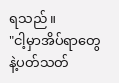ရသည်။
"ငါ့မှာအိပ်ရာတွေနဲ့ပတ်သတ်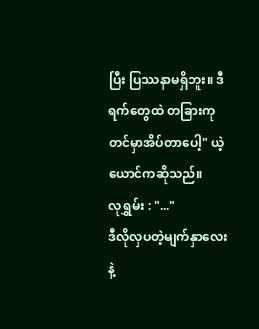ပြီး ပြဿနာမရှိဘူး။ ဒီရက်တွေထဲ တခြားကုတင်မှာအိပ်တာပေါ့" ယဲ့ယောင်ကဆိုသည်။
လုရွှမ်း : "..."
ဒီလိုလှပတဲ့မျက်နှာလေးနဲ့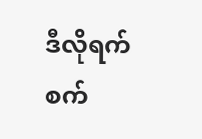ဒီလိုရက်စက်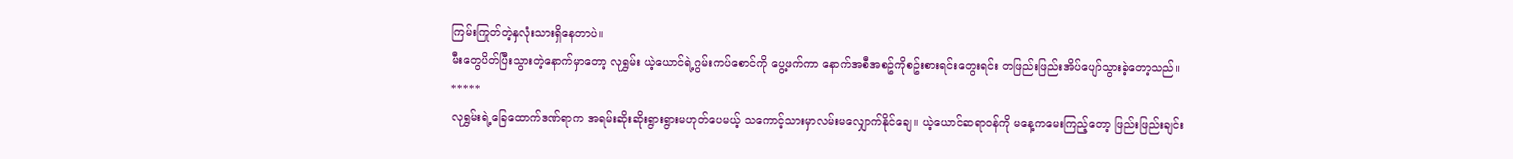ကြမ်းကြုတ်တဲ့နှလုံးသားရှိနေတာပဲ။
မီးတွေပိတ်ပြီးသွားတဲ့နောက်မှာတော့ လုရွှမ်း ယဲ့ယောင်ရဲ့ဂွမ်းကပ်စောင်ကို ပွေ့ဖက်ကာ နောက်အစီအစဥ်ကိုစဥ်းစားရင်းတွေးရင်း တဖြည်းဖြည်းအိပ်ပျော်သွားခဲ့တော့သည်။
*****
လုရွှမ်းရဲ့ခြေထောက်ဒဏ်ရာက အရမ်းဆိုးဆိုးရွားရွားမဟုတ်ပေမယ့် သကောင့်သားမှာလမ်းမလျှောက်နိုင်ချေ။ ယဲ့ယောင်ဆရာဝန်ကို မနေ့ကမေးကြည့်တော့ ဖြည်းဖြည်းချင်း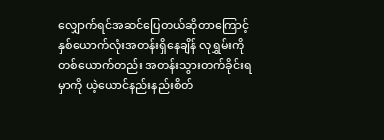လျှောက်ရင်အဆင်ပြေတယ်ဆိုတာကြောင့် နှစ်ယောက်လုံးအတန်းရှိနေချိန် လုရွှမ်းကိုတစ်ယောက်တည်း အတန်းသွားတက်ခိုင်းရမှာကို ယဲ့ယောင်နည်းနည်းစိတ်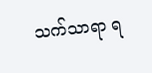သက်သာရာ ရ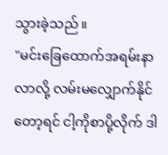သွားခဲ့သည်။
"မင်းခြေထောက်အရမ်းနာလာလို့ လမ်းမလျှောက်နိုင်တော့ရင် ငါ့ကိုစာပို့လိုက် ဒါ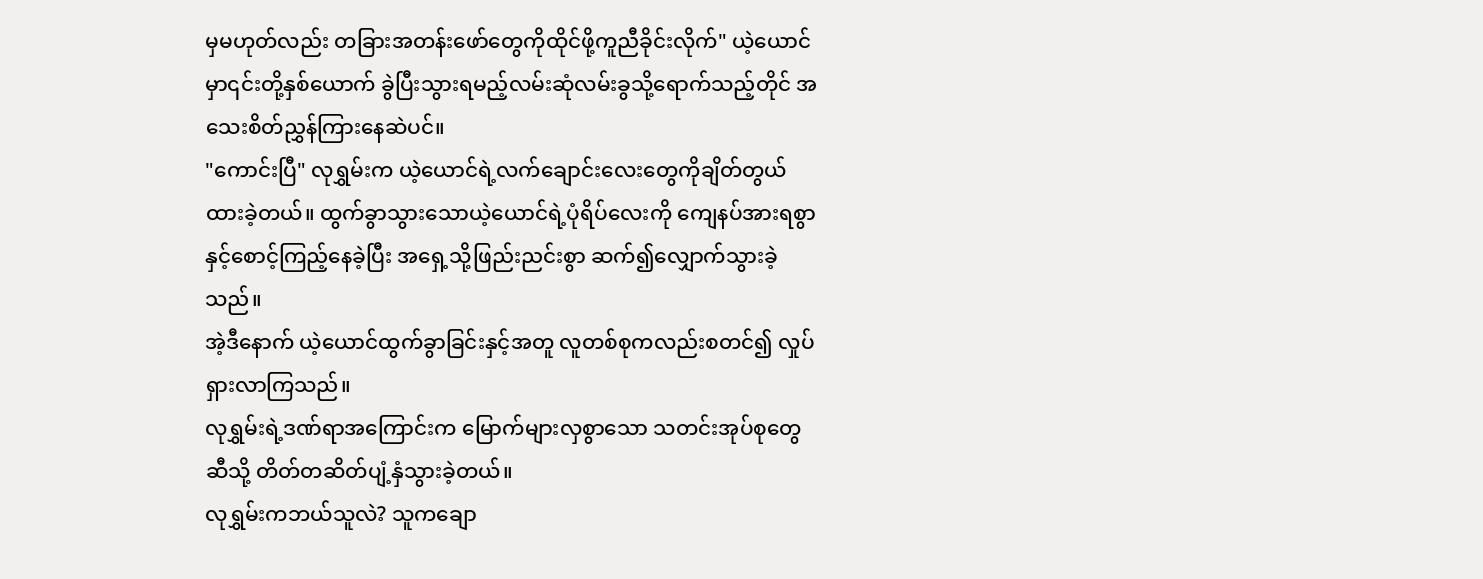မှမဟုတ်လည်း တခြားအတန်းဖော်တွေကိုထိုင်ဖို့ကူညီခိုင်းလိုက်" ယဲ့ယောင်မှာ၎င်းတို့နှစ်ယောက် ခွဲပြီးသွားရမည့်လမ်းဆုံလမ်းခွသို့ရောက်သည့်တိုင် အသေးစိတ်ညွှန်ကြားနေဆဲပင်။
"ကောင်းပြီ" လုရွှမ်းက ယဲ့ယောင်ရဲ့လက်ချောင်းလေးတွေကိုချိတ်တွယ်ထားခဲ့တယ်။ ထွက်ခွာသွားသောယဲ့ယောင်ရဲ့ပုံရိပ်လေးကို ကျေနပ်အားရစွာနှင့်စောင့်ကြည့်နေခဲ့ပြီး အရှေ့သို့ဖြည်းညင်းစွာ ဆက်၍လျှောက်သွားခဲ့သည်။
အဲ့ဒီနောက် ယဲ့ယောင်ထွက်ခွာခြင်းနှင့်အတူ လူတစ်စုကလည်းစတင်၍ လှုပ်ရှားလာကြသည်။
လုရွှမ်းရဲ့ဒဏ်ရာအကြောင်းက မြောက်များလှစွာသော သတင်းအုပ်စုတွေဆီသို့ တိတ်တဆိတ်ပျံ့နှံသွားခဲ့တယ်။
လုရွှမ်းကဘယ်သူလဲ? သူကချော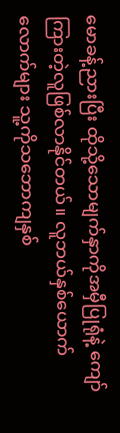မောခန့်ညားပြီး ထိုသို့သောမျက်နှာကိုအမှီပြုရုံနဲ့ ကျော်ကြားတဲ့လူဖြစ်လာနိုင်တယ်။ လူဘယ်နှစ်ယောက်လောက်များ သူ့ကိုသဘောကျနှစ်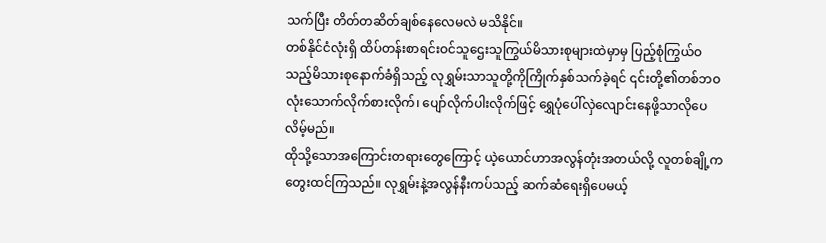သက်ပြီး တိတ်တဆိတ်ချစ်နေလေမလဲ မသိနိုင်။
တစ်နိုင်ငံလုံးရှိ ထိပ်တန်းစာရင်းဝင်သူဌေးသူကြွယ်မိသားစုများထဲမှာမှ ပြည့်စုံကြွယ်ဝသည့်မိသားစုနောက်ခံရှိသည့် လုရွှမ်းသာသူတို့ကိုကြိုက်နှစ်သက်ခဲ့ရင် ၎င်းတို့၏တစ်ဘဝလုံးသောက်လိုက်စားလိုက်၊ ပျော်လိုက်ပါးလိုက်ဖြင့် ရွှေပုံပေါ်လှဲလျောင်းနေဖို့သာလိုပေလိမ့်မည်။
ထိုသို့သောအကြောင်းတရားတွေကြောင့် ယဲ့ယောင်ဟာအလွန်တုံးအတယ်လို့ လူတစ်ချို့ကတွေးထင်ကြသည်။ လုရွှမ်းနဲ့အလွန်နီးကပ်သည့် ဆက်ဆံရေးရှိပေမယ့်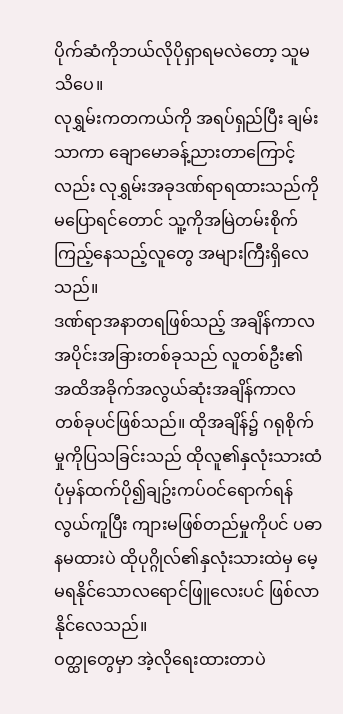ပိုက်ဆံကိုဘယ်လိုပိုရှာရမလဲတော့ သူမသိပေ။
လုရွှမ်းကတကယ်ကို အရပ်ရှည်ပြီး ချမ်းသာကာ ချောမောခန့်ညားတာကြောင့်လည်း လုရွှမ်းအခုဒဏ်ရာရထားသည်ကိုမပြောရင်တောင် သူ့ကိုအမြဲတမ်းစိုက်ကြည့်နေသည့်လူတွေ အများကြီးရှိလေသည်။
ဒဏ်ရာအနာတရဖြစ်သည့် အချိန်ကာလအပိုင်းအခြားတစ်ခုသည် လူတစ်ဦး၏ အထိအခိုက်အလွယ်ဆုံးအချိန်ကာလတစ်ခုပင်ဖြစ်သည်။ ထိုအချိန်၌ ဂရုစိုက်မှုကိုပြသခြင်းသည် ထိုလူ၏နှလုံးသားထံ ပုံမှန်ထက်ပို၍ချဥ်းကပ်ဝင်ရောက်ရန်လွယ်ကူပြီး ကျားမဖြစ်တည်မှုကိုပင် ပဓာနမထားပဲ ထိုပုဂ္ဂိုလ်၏နှလုံးသားထဲမှ မေ့မရနိုင်သောလရောင်ဖြူလေးပင် ဖြစ်လာနိုင်လေသည်။
ဝတ္ထုတွေမှာ အဲ့လိုရေးထားတာပဲ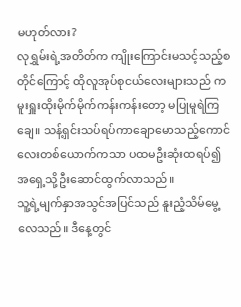မဟုတ်လား?
လုရွှမ်းရဲ့အတိတ်က ကျိုးကြောင်းမသင့်သည့်စတိုင်ကြောင့် ထိုလူအုပ်စုငယ်လေးများသည် ကမူးရှူးထိုးမိုက်မိုက်ကန်းကန်းတော့ မပြုမူရဲကြချေ။ သန့်ရှင်းသပ်ရပ်ကာချောမောသည့်ကောင်လေးတစ်ယောက်ကသာ ပထမဦးဆုံးထရပ်၍ အရှေ့သို့ဦးဆောင်ထွက်လာသည်။
သူ့ရဲ့မျက်နှာအသွင်အပြင်သည် နူးညံ့သိမ်မွေ့လေသည်။ ဒီနေ့တွင်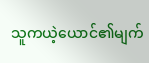သူကယဲ့ယောင်၏မျက်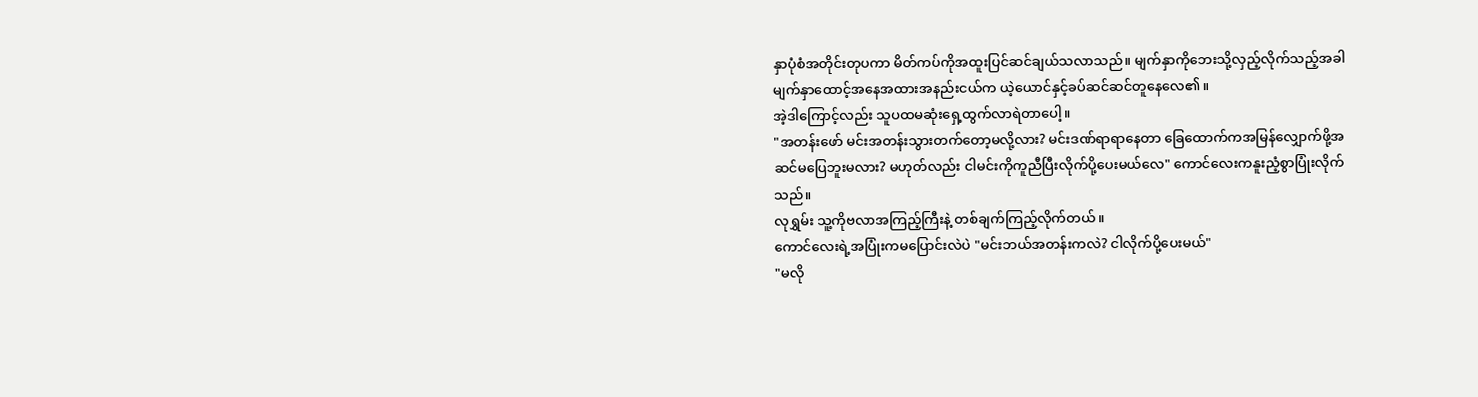နှာပုံစံအတိုင်းတုပကာ မိတ်ကပ်ကိုအထူးပြင်ဆင်ချယ်သလာသည်။ မျက်နှာကိုဘေးသို့လှည့်လိုက်သည့်အခါ မျက်နှာထောင့်အနေအထားအနည်းငယ်က ယဲ့ယောင်နှင့်ခပ်ဆင်ဆင်တူနေလေ၏။
အဲ့ဒါကြောင့်လည်း သူပထမဆုံးရှေ့ထွက်လာရဲတာပေါ့။
"အတန်းဖော် မင်းအတန်းသွားတက်တော့မလို့လား? မင်းဒဏ်ရာရာနေတာ ခြေထောက်ကအမြန်လျှောက်ဖို့အဆင်မပြေဘူးမလား? မဟုတ်လည်း ငါမင်းကိုကူညီပြီးလိုက်ပို့ပေးမယ်လေ" ကောင်လေးကနူးညံ့စွာပြုံးလိုက်သည်။
လုရွှမ်း သူ့ကိုဗလာအကြည့်ကြီးနဲ့ တစ်ချက်ကြည့်လိုက်တယ်။
ကောင်လေးရဲ့အပြုံးကမပြောင်းလဲပဲ "မင်းဘယ်အတန်းကလဲ? ငါလိုက်ပို့ပေးမယ်"
"မလို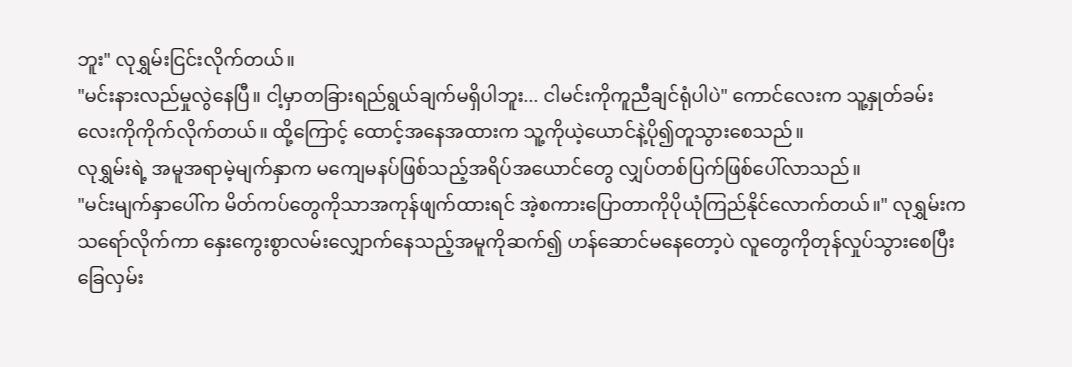ဘူး" လုရွှမ်းငြင်းလိုက်တယ်။
"မင်းနားလည်မှုလွဲနေပြီ။ ငါ့မှာတခြားရည်ရွယ်ချက်မရှိပါဘူး... ငါမင်းကိုကူညီချင်ရုံပါပဲ" ကောင်လေးက သူ့နှုတ်ခမ်းလေးကိုကိုက်လိုက်တယ်။ ထို့ကြောင့် ထောင့်အနေအထားက သူ့ကိုယဲ့ယောင်နဲ့ပို၍တူသွားစေသည်။
လုရွှမ်းရဲ့ အမူအရာမဲ့မျက်နှာက မကျေမနပ်ဖြစ်သည့်အရိပ်အယောင်တွေ လျှပ်တစ်ပြက်ဖြစ်ပေါ်လာသည်။
"မင်းမျက်နှာပေါ်က မိတ်ကပ်တွေကိုသာအကုန်ဖျက်ထားရင် အဲ့စကားပြောတာကိုပိုယုံကြည်နိုင်လောက်တယ်။" လုရွှမ်းကသရော်လိုက်ကာ နှေးကွေးစွာလမ်းလျှောက်နေသည့်အမူကိုဆက်၍ ဟန်ဆောင်မနေတော့ပဲ လူတွေကိုတုန်လှုပ်သွားစေပြီး ခြေလှမ်း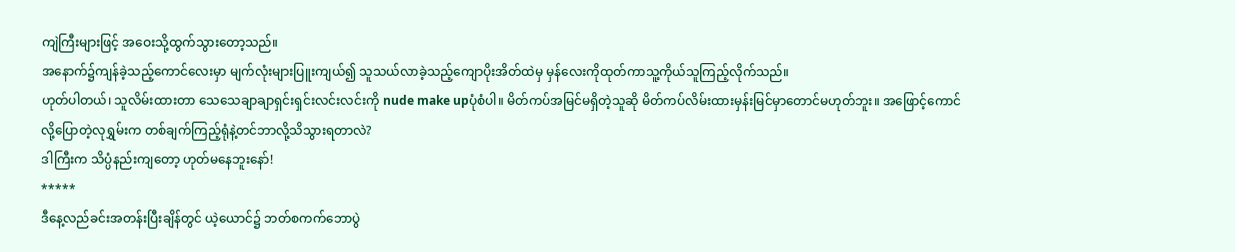ကျဲကြီးများဖြင့် အဝေးသို့ထွက်သွားတော့သည်။
အနောက်၌ကျန်ခဲ့သည့်ကောင်လေးမှာ မျက်လုံးများပြူးကျယ်၍ သူသယ်လာခဲ့သည့်ကျောပိုးအိတ်ထဲမှ မှန်လေးကိုထုတ်ကာသူ့ကိုယ်သူကြည့်လိုက်သည်။
ဟုတ်ပါတယ်၊ သူလိမ်းထားတာ သေသေချာချာရှင်းရှင်းလင်းလင်းကို nude make upပုံစံပါ။ မိတ်ကပ်အမြင်မရှိတဲ့သူဆို မိတ်ကပ်လိမ်းထားမှန်းမြင်မှာတောင်မဟုတ်ဘူး။ အဖြောင့်ကောင်လို့ပြောတဲ့လုရွှမ်းက တစ်ချက်ကြည့်ရုံနဲ့တင်ဘာလို့သိသွားရတာလဲ?
ဒါကြီးက သိပ္ပံနည်းကျတော့ ဟုတ်မနေဘူးနော်!
*****
ဒီနေ့လည်ခင်းအတန်းပြီးချိန်တွင် ယဲ့ယောင်၌ ဘတ်စကက်ဘောပွဲ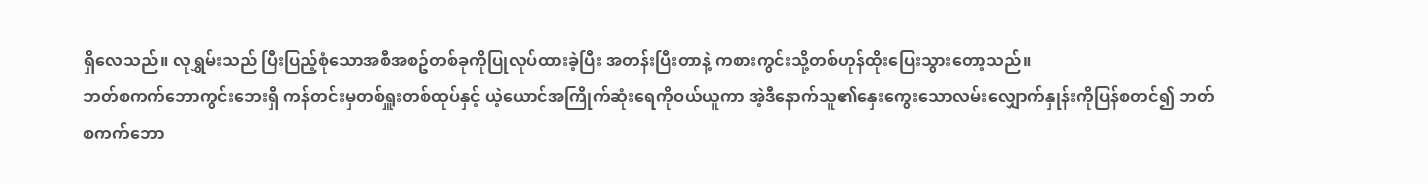ရှိလေသည်။ လုရွှမ်းသည် ပြီးပြည့်စုံသောအစီအစဥ်တစ်ခုကိုပြုလုပ်ထားခဲ့ပြီး အတန်းပြီးတာနဲ့ ကစားကွင်းသို့တစ်ဟုန်ထိုးပြေးသွားတော့သည်။
ဘတ်စကက်ဘောကွင်းဘေးရှိ ကန်တင်းမှတစ်ရှူးတစ်ထုပ်နှင့် ယဲ့ယောင်အကြိုက်ဆုံးရေကိုဝယ်ယူကာ အဲ့ဒီနောက်သူ၏နှေးကွေးသောလမ်းလျှောက်နှုန်းကိုပြန်စတင်၍ ဘတ်စကက်ဘော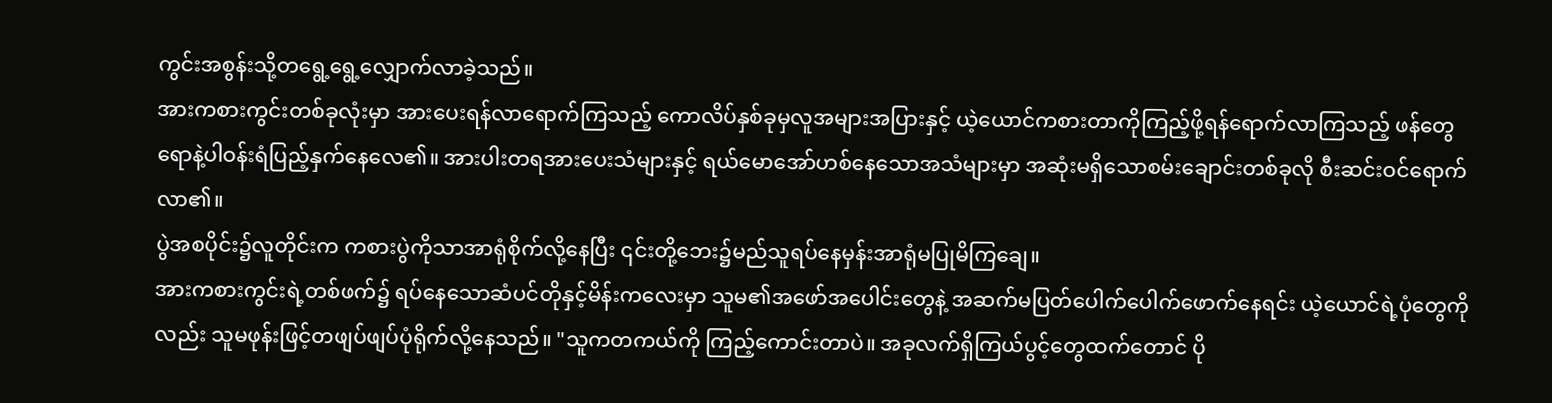ကွင်းအစွန်းသို့တရွေ့ရွေ့လျှောက်လာခဲ့သည်။
အားကစားကွင်းတစ်ခုလုံးမှာ အားပေးရန်လာရောက်ကြသည့် ကောလိပ်နှစ်ခုမှလူအများအပြားနှင့် ယဲ့ယောင်ကစားတာကိုကြည့်ဖို့ရန်ရောက်လာကြသည့် ဖန်တွေရောနဲ့ပါဝန်းရံပြည့်နှက်နေလေ၏။ အားပါးတရအားပေးသံများနှင့် ရယ်မောအော်ဟစ်နေသောအသံများမှာ အဆုံးမရှိသောစမ်းချောင်းတစ်ခုလို စီးဆင်းဝင်ရောက်လာ၏။
ပွဲအစပိုင်း၌လူတိုင်းက ကစားပွဲကိုသာအာရုံစိုက်လို့နေပြီး ၎င်းတို့ဘေး၌မည်သူရပ်နေမှန်းအာရုံမပြုမိကြချေ။
အားကစားကွင်းရဲ့တစ်ဖက်၌ ရပ်နေသောဆံပင်တိုနှင့်မိန်းကလေးမှာ သူမ၏အဖော်အပေါင်းတွေနဲ့ အဆက်မပြတ်ပေါက်ပေါက်ဖောက်နေရင်း ယဲ့ယောင်ရဲ့ပုံတွေကိုလည်း သူမဖုန်းဖြင့်တဖျပ်ဖျပ်ပုံရိုက်လို့နေသည်။ "သူကတကယ်ကို ကြည့်ကောင်းတာပဲ။ အခုလက်ရှိကြယ်ပွင့်တွေထက်တောင် ပို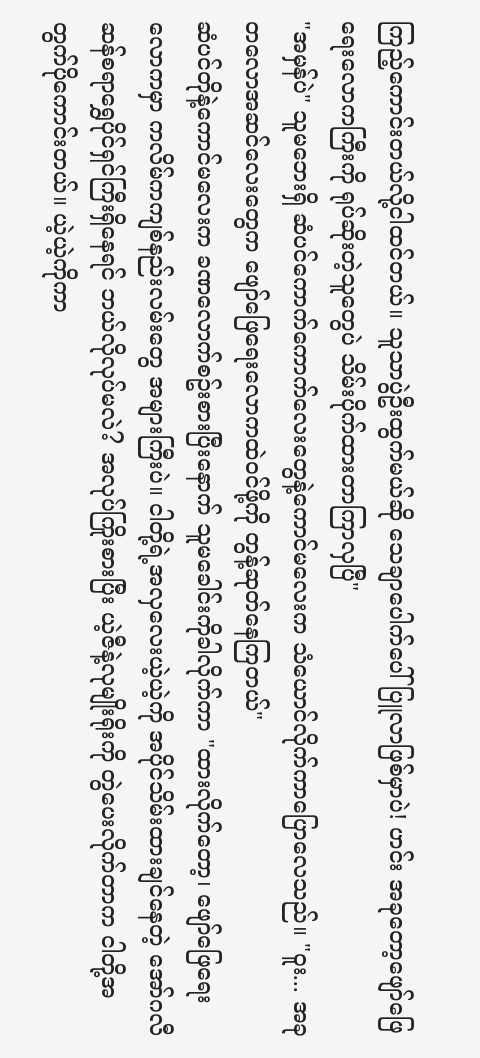ကြည့်ကောင်းတယ်လို့ငါထင်တယ်။ သူသာပွဲဦးထွက်မယ်ဆို သေချာပေါက်ပေါ်ပြူလာဖြစ်မှာပဲ! ဟင်း အခုတော့ဖျော်ဖြေရေးလောကကြီးကို ရုပ်ဆိုးတဲ့သူတွေပဲ သိမ်းပိုက်ထားတာကြာလှပြီ"
"အမှန်ပဲ" သူမဘေးရှိ ဆံပင်ကောက်ကောက်လေးတွေနဲ့ကောင်မလေးက သံယောင်လိုက်ကာပြောလေသည်။ "ဝူး... အခုတလောအဆင်လေးတွေက ဖျော်ဖြေရေးလောကထဲဝင်ဖို့ကို တွန့်ဆုတ်နေကြတယ်"
ဆံပင်တိုနဲ့ကောင်မလေးက ခဏလောက်စဥ်းစားပြီးနောက် သူမခေါင်းကိုခါလိုက်ကာ "ထားလိုက်တော့၊ ဖျော်ဖြေရေးလောကမှာ ကလိမ်ကကျစ်နည်းလမ်းတွေ အများကြီးပဲ။ ငါတို့ရဲ့အလှလေးယဲ့ယဲ့ကို အပိုင်သိမ်းထားချင်နေတဲ့ အော်ဂလီဆန်စရာရွှေပိုင်ရှင်ကြီးရှိနေရင် ဘယ်လိုလုပ်မလဲ? အလုပ်ကြိုးစားပြီး ယဲ့ဇီနဲ့လုမျိုးရိုးကို တွဲပေးလိုက်တာက ငါတို့အတွက်ပိုကောင်းတယ်။ ယဲ့ယဲ့ကိုကာ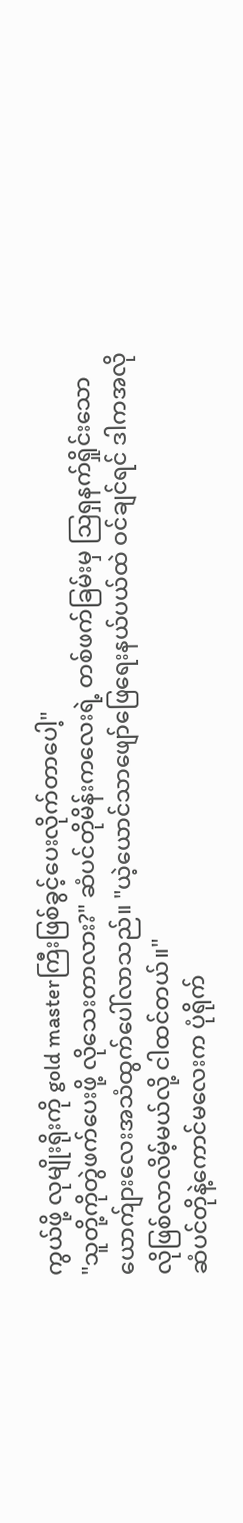ကွယ်ဖို့ လုမျိုးရိုးကို gold masterကြီးဖြစ်ခွင့်ပေးလိုက်တာပေါ့"
"သူတို့ကိုတွဲဖက်ပေးဖို့ လိုသေးတာလား?" ဆံပင်တိုမိန်းကလေးရဲ့ တစ်ဖက်ခြမ်းမှ ဩရှနက်ရှိုင်းသောယောက်ျားလေးအသံထွက်ပေါ်လာသည်။ "ယဲ့ယောင်သာဖျော်ဖြေရေးနယ်ပယ်ထဲ ဝင်ချင်ရင် ဒါကအလိုလိုဖြစ်လာလိမ့်မယ်လို့ ငါထင်တယ်။"
ဆံပင်တိုနဲ့ကောင်မလေးက ပုံရိုက်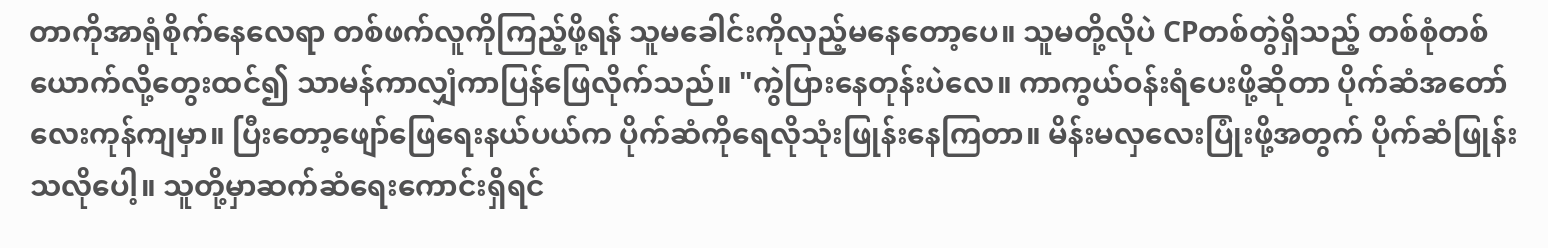တာကိုအာရုံစိုက်နေလေရာ တစ်ဖက်လူကိုကြည့်ဖို့ရန် သူမခေါင်းကိုလှည့်မနေတော့ပေ။ သူမတို့လိုပဲ CPတစ်တွဲရှိသည့် တစ်စုံတစ်ယောက်လို့တွေးထင်၍ သာမန်ကာလျှံကာပြန်ဖြေလိုက်သည်။ "ကွဲပြားနေတုန်းပဲလေ။ ကာကွယ်ဝန်းရံပေးဖို့ဆိုတာ ပိုက်ဆံအတော်လေးကုန်ကျမှာ။ ပြီးတော့ဖျော်ဖြေရေးနယ်ပယ်က ပိုက်ဆံကိုရေလိုသုံးဖြုန်းနေကြတာ။ မိန်းမလှလေးပြုံးဖို့အတွက် ပိုက်ဆံဖြုန်းသလိုပေါ့။ သူတို့မှာဆက်ဆံရေးကောင်းရှိရင်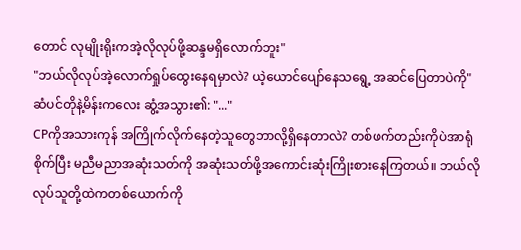တောင် လုမျိုးရိုးကအဲ့လိုလုပ်ဖို့ဆန္ဒမရှိလောက်ဘူး"
"ဘယ်လိုလုပ်အဲ့လောက်ရှုပ်ထွေးနေရမှာလဲ? ယဲ့ယောင်ပျော်နေသရွေ့ အဆင်ပြေတာပဲကို"
ဆံပင်တိုနဲ့မိန်းကလေး ဆွံ့အသွား၏: "..."
CPကိုအသားကုန် အကြိုက်လိုက်နေတဲ့သူတွေဘာလို့ရှိနေတာလဲ? တစ်ဖက်တည်းကိုပဲအာရုံစိုက်ပြီး မညီမညာအဆုံးသတ်ကို အဆုံးသတ်ဖို့အကောင်းဆုံးကြိုးစားနေကြတယ်။ ဘယ်လိုလုပ်သူတို့ထဲကတစ်ယောက်ကို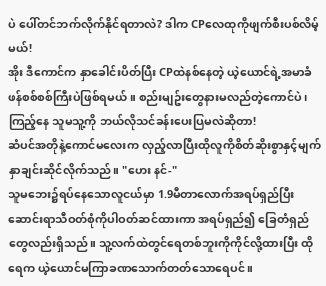ပဲ ပေါ်တင်ဘက်လိုက်နိုင်ရတာလဲ? ဒါက CPလေထုကိုဖျက်စီးပစ်လိမ့်မယ်!
အိုး ဒီကောင်က နှာခေါင်းပိတ်ပြီး CPထဲနစ်နေတဲ့ ယဲ့ယောင်ရဲ့အမာခံဖန်စစ်စစ်ကြီးပဲဖြစ်ရမယ်။ စည်းမျဥ်းတွေနားမလည်တဲ့ကောင်ပဲ၊ ကြည့်နေ သူမသူ့ကို ဘယ်လိုသင်ခန်းပေးပြမလဲဆိုတာ!
ဆံပင်အတိုနဲ့ကောင်မလေးက လှည့်လာပြီးထိုလူကိုစိတ်ဆိုးစွာနှင့်မျက်နှာချင်းဆိုင်လိုက်သည်။ "ဟေး နင်-"
သူမဘေး၌ရပ်နေသောလူငယ်မှာ 1.9မီတာလောက်အရပ်ရှည်ပြီး ဆောင်းရာသီဝတ်စုံကိုပါဝတ်ဆင်ထားကာ အရပ်ရှည်၍ ခြေတံရှည်တွေလည်းရှိသည်။ သူ့လက်ထဲတွင်ရေတစ်ဘူးကိုကိုင်လို့ထားပြီး ထိုရေက ယဲ့ယောင်မကြာခဏသောက်တတ်သောရေပင်။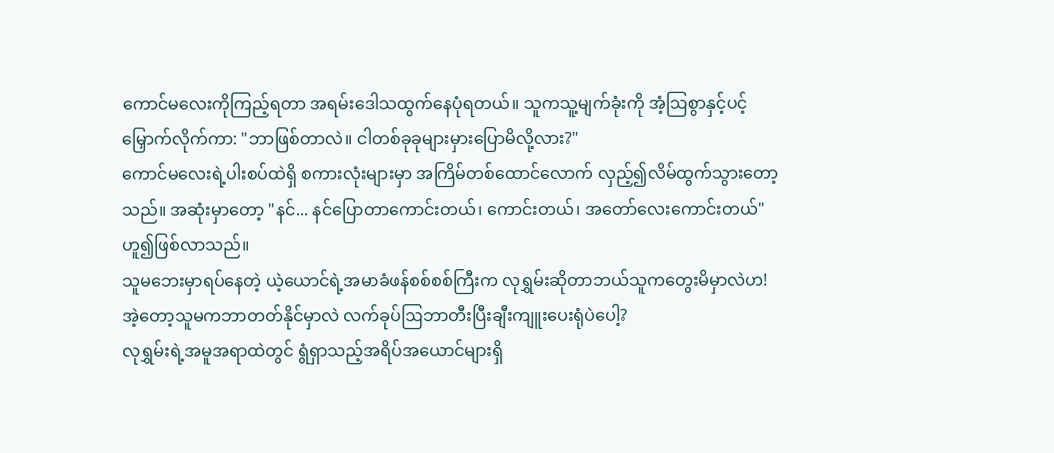ကောင်မလေးကိုကြည့်ရတာ အရမ်းဒေါသထွက်နေပုံရတယ်။ သူကသူ့မျက်ခုံးကို အံ့ဩစွာနှင့်ပင့်မြှောက်လိုက်ကာ: "ဘာဖြစ်တာလဲ။ ငါတစ်ခုခုများမှားပြောမိလို့လား?"
ကောင်မလေးရဲ့ပါးစပ်ထဲရှိ စကားလုံးများမှာ အကြိမ်တစ်ထောင်လောက် လှည့်၍လိမ်ထွက်သွားတော့သည်။ အဆုံးမှာတော့ "နင်... နင်ပြောတာကောင်းတယ်၊ ကောင်းတယ်၊ အတော်လေးကောင်းတယ်" ဟူ၍ဖြစ်လာသည်။
သူမဘေးမှာရပ်နေတဲ့ ယဲ့ယောင်ရဲ့အမာခံဖန်စစ်စစ်ကြီးက လုရွှမ်းဆိုတာဘယ်သူကတွေးမိမှာလဲဟ! အဲ့တော့သူမကဘာတတ်နိုင်မှာလဲ လက်ခုပ်ဩဘာတီးပြီးချီးကျူးပေးရုံပဲပေါ့?
လုရွှမ်းရဲ့အမူအရာထဲတွင် ရွံရှာသည့်အရိပ်အယောင်များရှိ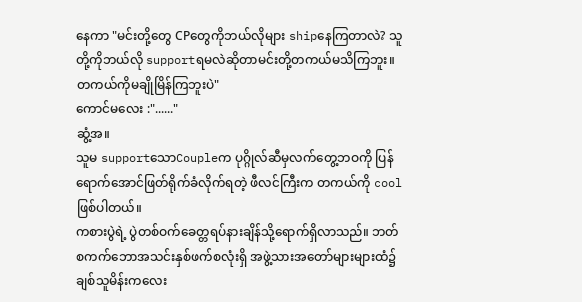နေကာ "မင်းတို့တွေ CPတွေကိုဘယ်လိုများ shipနေကြတာလဲ? သူတို့ကိုဘယ်လို supportရမလဲဆိုတာမင်းတို့တကယ်မသိကြဘူး။ တကယ်ကိုမချိုမြိန်ကြဘူးပဲ"
ကောင်မလေး :"......"
ဆွံ့အ။
သူမ supportသောCoupleက ပုဂ္ဂိုလ်ဆီမှလက်တွေ့ဘဝကို ပြန်ရောက်အောင်ဖြတ်ရိုက်ခံလိုက်ရတဲ့ ဖီလင်ကြီးက တကယ်ကို coolဖြစ်ပါတယ်။
ကစားပွဲရဲ့ ပွဲတစ်ဝက်ခေတ္တရပ်နားချိန်သို့ရောက်ရှိလာသည်။ ဘတ်စကက်ဘောအသင်းနှစ်ဖက်စလုံးရှိ အဖွဲ့သားအတော်များများထံ၌ ချစ်သူမိန်းကလေး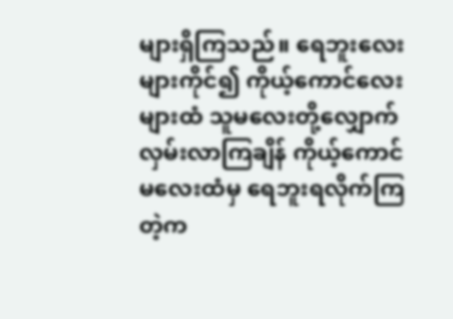များရှိကြသည်။ ရေဘူးလေးများကိုင်၍ ကိုယ့်ကောင်လေးများထံ သူမလေးတို့လျှောက်လှမ်းလာကြချိန် ကိုယ့်ကောင်မလေးထံမှ ရေဘူးရလိုက်ကြတဲ့က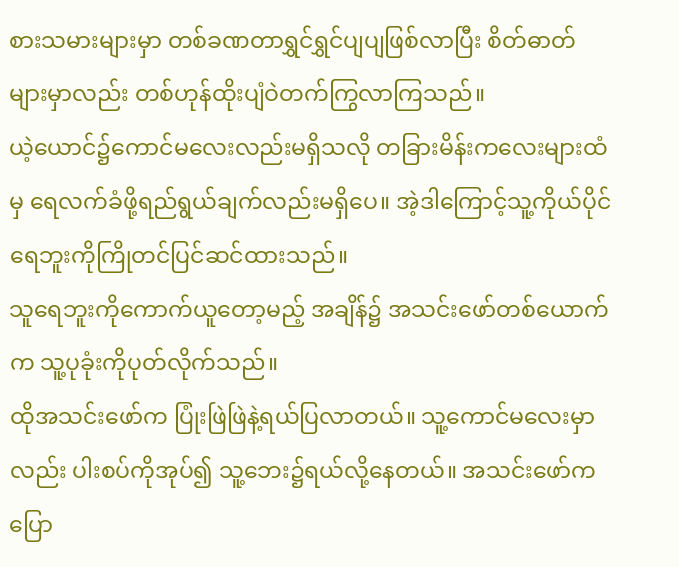စားသမားများမှာ တစ်ခဏတာရွှင်ရွှင်ပျပျဖြစ်လာပြီး စိတ်ဓာတ်များမှာလည်း တစ်ဟုန်ထိုးပျံဝဲတက်ကြွလာကြသည်။
ယဲ့ယောင်၌ကောင်မလေးလည်းမရှိသလို တခြားမိန်းကလေးများထံမှ ရေလက်ခံဖို့ရည်ရွယ်ချက်လည်းမရှိပေ။ အဲ့ဒါကြောင့်သူ့ကိုယ်ပိုင်ရေဘူးကိုကြိုတင်ပြင်ဆင်ထားသည်။
သူရေဘူးကိုကောက်ယူတော့မည့် အချိန်၌ အသင်းဖော်တစ်ယောက်က သူ့ပုခုံးကိုပုတ်လိုက်သည်။
ထိုအသင်းဖော်က ပြုံးဖြဲဖြဲနဲ့ရယ်ပြလာတယ်။ သူ့ကောင်မလေးမှာလည်း ပါးစပ်ကိုအုပ်၍ သူ့ဘေး၌ရယ်လို့နေတယ်။ အသင်းဖော်ကပြော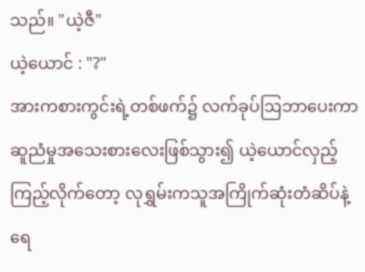သည်။ "ယဲ့ဇီ"
ယဲ့ယောင် : "?"
အားကစားကွင်းရဲ့တစ်ဖက်၌ လက်ခုပ်ဩဘာပေးကာဆူညံမှုအသေးစားလေးဖြစ်သွား၍ ယဲ့ယောင်လှည့်ကြည့်လိုက်တော့ လုရွှမ်းကသူအကြိုက်ဆုံးတံဆိပ်နဲ့ရေ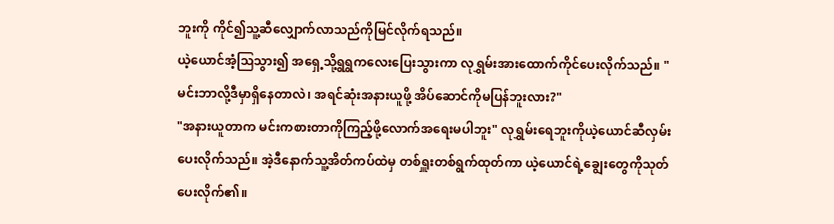ဘူးကို ကိုင်၍သူ့ဆီလျှောက်လာသည်ကိုမြင်လိုက်ရသည်။
ယဲ့ယောင်အံ့ဩသွား၍ အရှေ့သို့ရွရွကလေးပြေးသွားကာ လုရွှမ်းအားထောက်ကိုင်ပေးလိုက်သည်။ "မင်းဘာလို့ဒီမှာရှိနေတာလဲ၊ အရင်ဆုံးအနားယူဖို့ အိပ်ဆောင်ကိုမပြန်ဘူးလား?"
"အနားယူတာက မင်းကစားတာကိုကြည့်ဖို့လောက်အရေးမပါဘူး" လုရွှမ်းရေဘူးကိုယဲ့ယောင်ဆီလှမ်းပေးလိုက်သည်။ အဲ့ဒီနောက်သူ့အိတ်ကပ်ထဲမှ တစ်ရှူးတစ်ရွက်ထုတ်ကာ ယဲ့ယောင်ရဲ့ချွေးတွေကိုသုတ်ပေးလိုက်၏။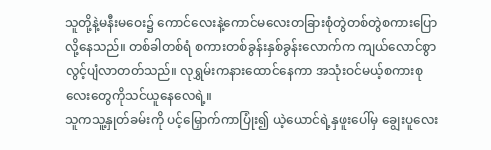သူတို့နဲ့မနီးမဝေး၌ ကောင်လေးနဲ့ကောင်မလေးတခြားစုံတွဲတစ်တွဲစကားပြောလို့နေသည်။ တစ်ခါတစ်ရံ စကားတစ်ခွန်းနှစ်ခွန်းလောက်က ကျယ်လောင်စွာလွင့်ပျံလာတတ်သည်။ လုရွှမ်းကနားထောင်နေကာ အသုံးဝင်မယ့်စကားစုလေးတွေကိုသင်ယူနေလေရဲ့။
သူကသူ့နှုတ်ခမ်းကို ပင့်မြှောက်ကာပြုံး၍ ယဲ့ယောင်ရဲ့နှဖူးပေါ်မှ ချွေးပူလေး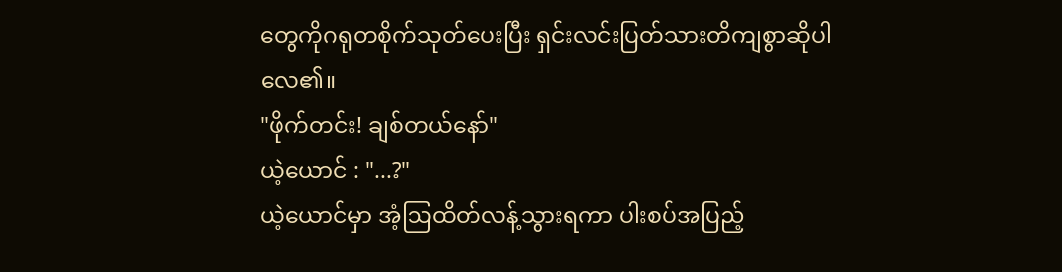တွေကိုဂရုတစိုက်သုတ်ပေးပြီး ရှင်းလင်းပြတ်သားတိကျစွာဆိုပါလေ၏။
"ဖိုက်တင်း! ချစ်တယ်နော်"
ယဲ့ယောင် : "...?"
ယဲ့ယောင်မှာ အံ့ဩထိတ်လန့်သွားရကာ ပါးစပ်အပြည့်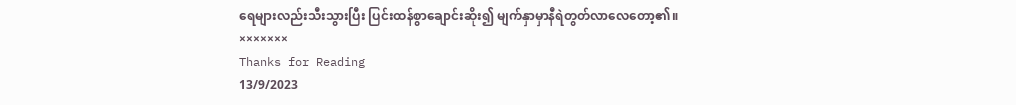ရေများလည်းသီးသွားပြီး ပြင်းထန်စွာချောင်းဆိုး၍ မျက်နှာမှာနီရဲတွတ်လာလေတော့၏။
×××××××
Thanks for Reading
13/9/2023